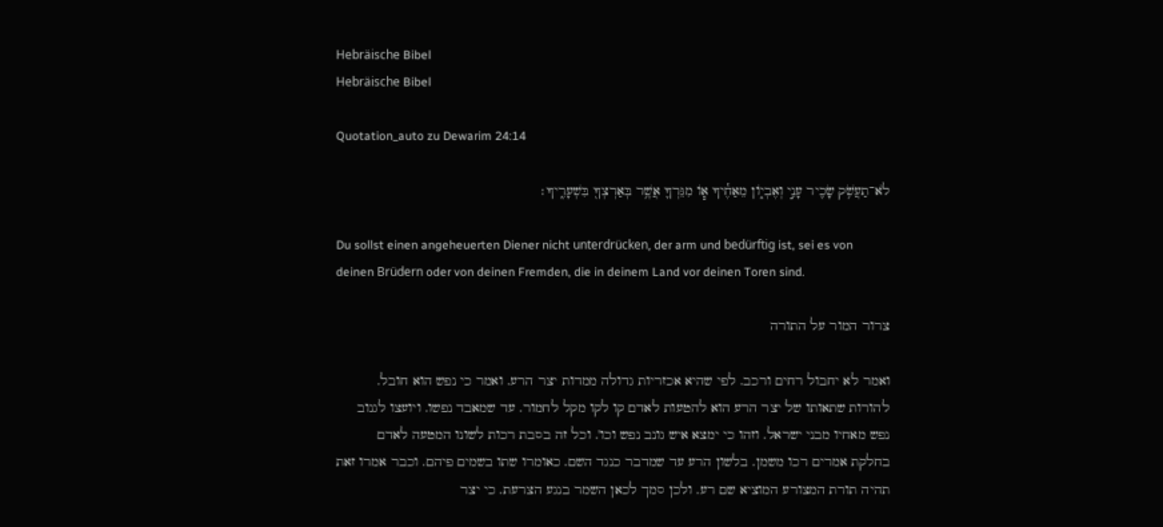Hebräische Bibel
Hebräische Bibel

Quotation_auto zu Dewarim 24:14

לֹא־תַעֲשֹׁ֥ק שָׂכִ֖יר עָנִ֣י וְאֶבְי֑וֹן מֵאַחֶ֕יךָ א֧וֹ מִגֵּרְךָ֛ אֲשֶׁ֥ר בְּאַרְצְךָ֖ בִּשְׁעָרֶֽיךָ׃

Du sollst einen angeheuerten Diener nicht unterdrücken, der arm und bedürftig ist, sei es von deinen Brüdern oder von deinen Fremden, die in deinem Land vor deinen Toren sind.

צרור המור על התורה

ואמר לא יחבול רחים ורכב. לפי שהיא אכזריות גדולה ממדות יצר הרע. ואמר כי נפש הוא חובל. להורות שתאותו של יצר הרע הוא להטעות לאדם קו לקו מקל לחמור. עד שמאבד נפשו. ויועצו לגנוב נפש מאחיו מבני ישראל. וזהו כי ימצא איש גונב נפש וכו'. וכל זה בסבת רכות לשונו המטעה לאדם בחלקת אמרים רכו משמן. בלשון הרע עד שמדבר כנגד השם. כאומרו שתו בשמים פיהם. וכבר אמרו זאת תהיה תורת המצורע המוציא שם רע. ולכן סמך לכאן השמר בנגע הצרעת. כי יצר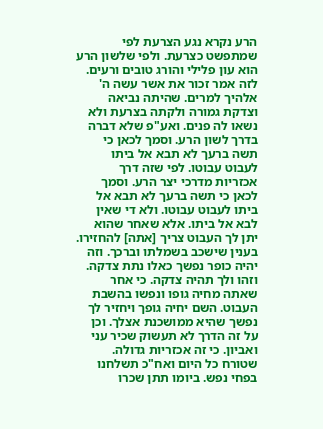הרע נקרא נגע הצרעת לפי שמתפשט כצרעת. ולפי שלשון הרע הוא עון פלילי והורג טובים ורעים. לזה אמר זכור את אשר עשה ה' אלהיך למרים. שהיתה נביאה וצדקת גמורה ולקתה בצרעת ולא נשאו לה פנים. ואע"פ שלא דברה בדרך לשון הרע. וסמך לכאן כי תשה ברעך לא תבא אל ביתו לעבוט עבוטו. לפי שזה דרך אכזריות מדרכי יצר הרע. וסמך לכאן כי תשה ברעך לא תבא אל ביתו לעבוט עבוטו. ולא די שאין לבא אל ביתו. אלא שאחר שהוא יתן לך העבוט צריך [אתה] להחזירו. בענין שישכב בשמלתו וברכך. וזה יהיה כופר נפשך כאלו נתת צדקה. וזהו ולך תהיה צדקה. כי אחר שאתה מחיה גופו ונפשו בהשבת העבוט. השם יחיה גופך ויחזיר לך נפשך שהיא ממושכנת אצלך. וכן על זה הדרך לא תעשוק שכיר עני ואביון. כי זה אכזריות גדולה. שטורח כל היום ואח"כ תשלחנו בפחי נפש. ביומו תתן שכרו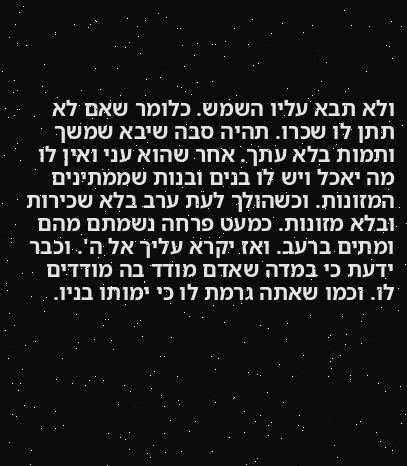ולא תבא עליו השמש. כלומר שאם לא תתן לו שכרו. תהיה סבה שיבא שמשך ותמות בלא עתך. אחר שהוא עני ואין לו מה יאכל ויש לו בנים ובנות שממתינים המזונות. וכשהולך לעת ערב בלא שכירות ובלא מזונות. כמעט פרחה נשמתם מהם ומתים ברעב. ואז יקרא עליך אל ה'. וכבר ידעת כי במדה שאדם מודד בה מודדים לו. וכמו שאתה גרמת לו כי ימותו בניו.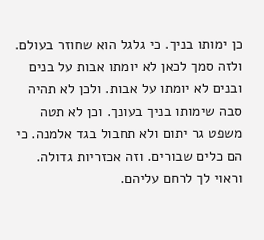כן ימותו בניך. כי גלגל הוא שחוזר בעולם. ולזה סמך לכאן לא יומתו אבות על בנים ובנים לא יומתו על אבות. ולכן לא תהיה סבה שימותו בניך בעונך. וכן לא תטה משפט גר יתום ולא תחבול בגד אלמנה. כי הם כלים שבורים. וזה אכזריות גדולה. וראוי לך לרחם עליהם.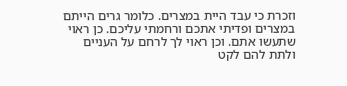וזכרת כי עבד היית במצרים. כלומר גרים הייתם במצרים ופדיתי אתכם ורחמתי עליכם. כן ראוי שתעשו אתם. וכן ראוי לך לרחם על העניים ולתת להם לקט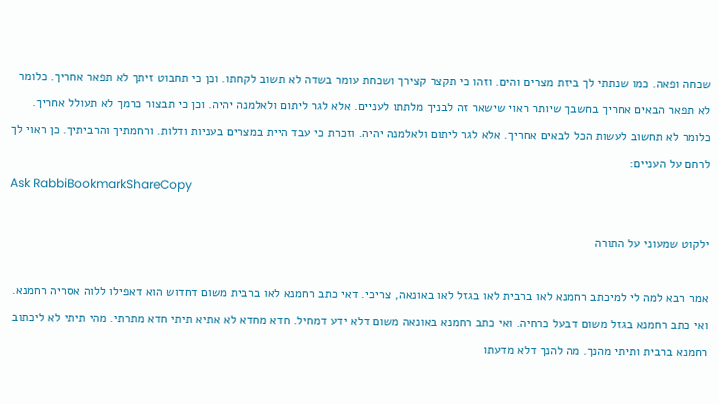שכחה ופאה. כמו שנתתי לך ביזת מצרים והים. וזהו כי תקצר קצירך ושכחת עומר בשדה לא תשוב לקחתו. וכן כי תחבוט זיתך לא תפאר אחריך. כלומר לא תפאר הבאים אחריך בחשבך שיותר ראוי שישאר זה לבניך מלתתו לעניים. אלא לגר ליתום ולאלמנה יהיה. וכן כי תבצור כרמך לא תעולל אחריך. כלומר לא תחשוב לעשות הכל לבאים אחריך. אלא לגר ליתום ולאלמנה יהיה. וזכרת כי עבד היית במצרים בעניות ודלות. ורחמתיך והרביתיך. כן ראוי לך לרחם על העניים:
Ask RabbiBookmarkShareCopy

ילקוט שמעוני על התורה

אמר רבא למה לי למיכתב רחמנא לאו ברבית לאו בגזל לאו באונאה, צריכי. דאי כתב רחמנא לאו ברבית משום דחדוש הוא דאפילו ללוה אסריה רחמנא. ואי כתב רחמנא בגזל משום דבעל כרחיה. ואי כתב רחמנא באונאה משום דלא ידע דמחיל. חדא מחדא לא אתיא תיתי חדא מתרתי. מהי תיתי לא ליכתוב רחמנא ברבית ותיתי מהנך. מה להנך דלא מדעתו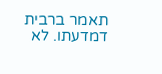תאמר ברבית דמדעתו. לא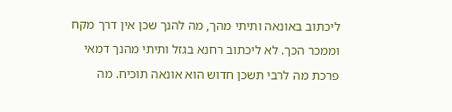ליכתוב באונאה ותיתי מהך, מה להנך שכן אין דרך מקח וממכר הכך. לא ליכתוב רחנא בגזל ותיתי מהנך דמאי פרכת מה לרבי תשכן חדוש הוא אונאה תוכיח. מה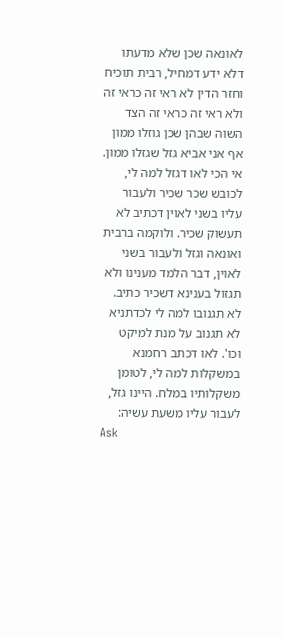לאונאה שכן שלא מדעתו דלא ידע דמחיל, רבית תוכיח וחזר הדין לא ראי זה כראי זה ולא ראי זה כראי זה הצד השוה שבהן שכן גוזלו ממון אף אני אביא גזל שגזלו ממון. אי הכי לאו דגזל למה לי, לכובש שכר שכיר ולעבור עליו בשני לאוין דכתיב לא תעשוק שכיר. ולוקמה ברבית ואונאה וגזל ולעבור בשני לאוין, דבר הלמד מענינו ולא תגזול בענינא דשכיר כתיב. לא תגנובו למה לי לכדתניא לא תגנוב על מנת למיקט וכו'. לאו דכתב רחמנא במשקלות למה לי, לטומן משקלותיו במלח. היינו גזל, לעבור עליו משעת עשיה:
Ask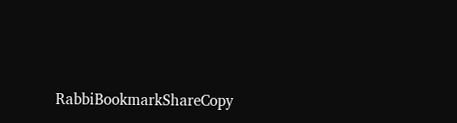RabbiBookmarkShareCopy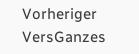Vorheriger VersGanzes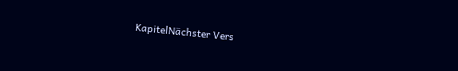KapitelNächster Vers